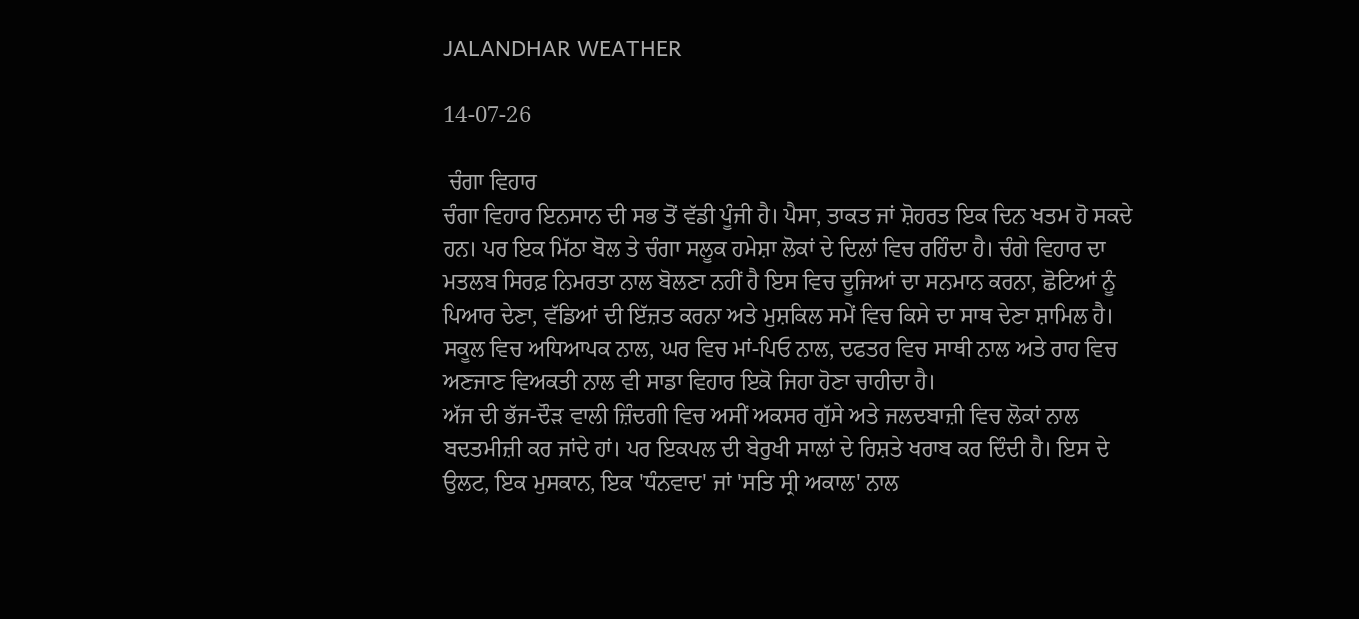JALANDHAR WEATHER

14-07-26

 ਚੰਗਾ ਵਿਹਾਰ
ਚੰਗਾ ਵਿਹਾਰ ਇਨਸਾਨ ਦੀ ਸਭ ਤੋਂ ਵੱਡੀ ਪੂੰਜੀ ਹੈ। ਪੈਸਾ, ਤਾਕਤ ਜਾਂ ਸ਼ੋਹਰਤ ਇਕ ਦਿਨ ਖਤਮ ਹੋ ਸਕਦੇ ਹਨ। ਪਰ ਇਕ ਮਿੱਠਾ ਬੋਲ ਤੇ ਚੰਗਾ ਸਲੂਕ ਹਮੇਸ਼ਾ ਲੋਕਾਂ ਦੇ ਦਿਲਾਂ ਵਿਚ ਰਹਿੰਦਾ ਹੈ। ਚੰਗੇ ਵਿਹਾਰ ਦਾ ਮਤਲਬ ਸਿਰਫ਼ ਨਿਮਰਤਾ ਨਾਲ ਬੋਲਣਾ ਨਹੀਂ ਹੈ ਇਸ ਵਿਚ ਦੂਜਿਆਂ ਦਾ ਸਨਮਾਨ ਕਰਨਾ, ਛੋਟਿਆਂ ਨੂੰ ਪਿਆਰ ਦੇਣਾ, ਵੱਡਿਆਂ ਦੀ ਇੱਜ਼ਤ ਕਰਨਾ ਅਤੇ ਮੁਸ਼ਕਿਲ ਸਮੇਂ ਵਿਚ ਕਿਸੇ ਦਾ ਸਾਥ ਦੇਣਾ ਸ਼ਾਮਿਲ ਹੈ। ਸਕੂਲ ਵਿਚ ਅਧਿਆਪਕ ਨਾਲ, ਘਰ ਵਿਚ ਮਾਂ-ਪਿਓ ਨਾਲ, ਦਫਤਰ ਵਿਚ ਸਾਥੀ ਨਾਲ ਅਤੇ ਰਾਹ ਵਿਚ ਅਣਜਾਣ ਵਿਅਕਤੀ ਨਾਲ ਵੀ ਸਾਡਾ ਵਿਹਾਰ ਇਕੋ ਜਿਹਾ ਹੋਣਾ ਚਾਹੀਦਾ ਹੈ।
ਅੱਜ ਦੀ ਭੱਜ-ਦੌੜ ਵਾਲੀ ਜ਼ਿੰਦਗੀ ਵਿਚ ਅਸੀਂ ਅਕਸਰ ਗੁੱਸੇ ਅਤੇ ਜਲਦਬਾਜ਼ੀ ਵਿਚ ਲੋਕਾਂ ਨਾਲ ਬਦਤਮੀਜ਼ੀ ਕਰ ਜਾਂਦੇ ਹਾਂ। ਪਰ ਇਕਪਲ ਦੀ ਬੇਰੁਖੀ ਸਾਲਾਂ ਦੇ ਰਿਸ਼ਤੇ ਖਰਾਬ ਕਰ ਦਿੰਦੀ ਹੈ। ਇਸ ਦੇ ਉਲਟ, ਇਕ ਮੁਸਕਾਨ, ਇਕ 'ਧੰਨਵਾਦ' ਜਾਂ 'ਸਤਿ ਸ੍ਰੀ ਅਕਾਲ' ਨਾਲ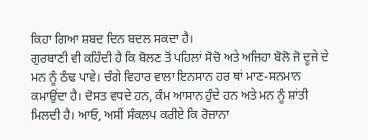ਕਿਹਾ ਗਿਆ ਸ਼ਬਦ ਦਿਨ ਬਦਲ ਸਕਦਾ ਹੈ।
ਗੁਰਬਾਣੀ ਵੀ ਕਹਿੰਦੀ ਹੈ ਕਿ ਬੋਲਣ ਤੋਂ ਪਹਿਲਾਂ ਸੋਚੋ ਅਤੇ ਅਜਿਹਾ ਬੋਲੋ ਜੋ ਦੂਜੇ ਦੇ ਮਨ ਨੂੰ ਠੰਢ ਪਾਵੇ। ਚੰਗੇ ਵਿਹਾਰ ਵਾਲਾ ਇਨਸਾਨ ਹਰ ਥਾਂ ਮਾਣ-ਸਨਮਾਨ ਕਮਾਉਂਦਾ ਹੈ। ਦੋਸਤ ਵਧਦੇ ਹਨ, ਕੰਮ ਆਸਾਨ ਹੁੰਦੇ ਹਨ ਅਤੇ ਮਨ ਨੂੰ ਸ਼ਾਂਤੀ ਮਿਲਦੀ ਹੈ। ਆਓ, ਅਸੀਂ ਸੰਕਲਪ ਕਰੀਏ ਕਿ ਰੋਜ਼ਾਨਾ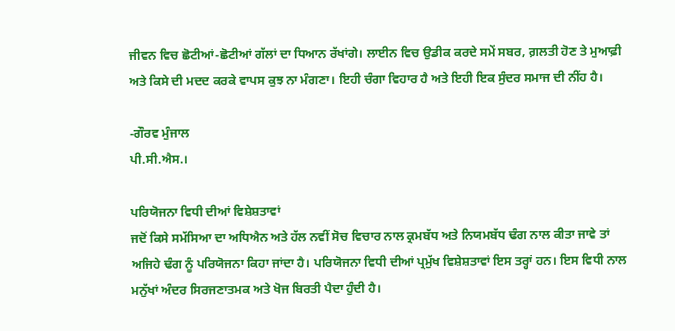ਜੀਵਨ ਵਿਚ ਛੋਟੀਆਂ-ਛੋਟੀਆਂ ਗੱਲਾਂ ਦਾ ਧਿਆਨ ਰੱਖਾਂਗੇ। ਲਾਈਨ ਵਿਚ ਉਡੀਕ ਕਰਦੇ ਸਮੇਂ ਸਬਰ, ਗ਼ਲਤੀ ਹੋਣ ਤੇ ਮੁਆਫ਼ੀ ਅਤੇ ਕਿਸੇ ਦੀ ਮਦਦ ਕਰਕੇ ਵਾਪਸ ਕੁਝ ਨਾ ਮੰਗਣਾ। ਇਹੀ ਚੰਗਾ ਵਿਹਾਰ ਹੈ ਅਤੇ ਇਹੀ ਇਕ ਸੁੰਦਰ ਸਮਾਜ ਦੀ ਨੀਂਹ ਹੈ।

-ਗੌਰਵ ਮੁੰਜਾਲ
ਪੀ.ਸੀ.ਐਸ.।

ਪਰਿਯੋਜਨਾ ਵਿਧੀ ਦੀਆਂ ਵਿਸ਼ੇਸ਼ਤਾਵਾਂ
ਜਦੋਂ ਕਿਸੇ ਸਮੱਸਿਆ ਦਾ ਅਧਿਐਨ ਅਤੇ ਹੱਲ ਨਵੀਂ ਸੋਚ ਵਿਚਾਰ ਨਾਲ ਕ੍ਰਮਬੱਧ ਅਤੇ ਨਿਯਮਬੱਧ ਢੰਗ ਨਾਲ ਕੀਤਾ ਜਾਵੇ ਤਾਂ ਅਜਿਹੇ ਢੰਗ ਨੂੰ ਪਰਿਯੋਜਨਾ ਕਿਹਾ ਜਾਂਦਾ ਹੈ। ਪਰਿਯੋਜਨਾ ਵਿਧੀ ਦੀਆਂ ਪ੍ਰਮੁੱਖ ਵਿਸ਼ੇਸ਼ਤਾਵਾਂ ਇਸ ਤਰ੍ਹਾਂ ਹਨ। ਇਸ ਵਿਧੀ ਨਾਲ ਮਨੁੱਖਾਂ ਅੰਦਰ ਸਿਰਜਣਾਤਮਕ ਅਤੇ ਖੋਜ ਬਿਰਤੀ ਪੈਦਾ ਹੁੰਦੀ ਹੈ।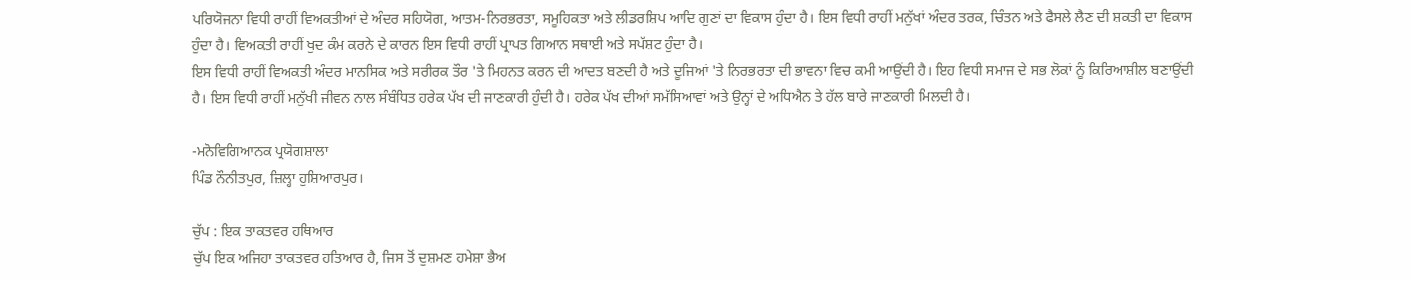ਪਰਿਯੋਜਨਾ ਵਿਧੀ ਰਾਹੀਂ ਵਿਅਕਤੀਆਂ ਦੇ ਅੰਦਰ ਸਹਿਯੋਗ, ਆਤਮ-ਨਿਰਭਰਤਾ, ਸਮੂਹਿਕਤਾ ਅਤੇ ਲੀਡਰਸ਼ਿਪ ਆਦਿ ਗੁਣਾਂ ਦਾ ਵਿਕਾਸ ਹੁੰਦਾ ਹੈ। ਇਸ ਵਿਧੀ ਰਾਹੀਂ ਮਨੁੱਖਾਂ ਅੰਦਰ ਤਰਕ, ਚਿੰਤਨ ਅਤੇ ਫੈਸਲੇ ਲੈਣ ਦੀ ਸ਼ਕਤੀ ਦਾ ਵਿਕਾਸ ਹੁੰਦਾ ਹੈ। ਵਿਅਕਤੀ ਰਾਹੀਂ ਖੁਦ ਕੰਮ ਕਰਨੇ ਦੇ ਕਾਰਨ ਇਸ ਵਿਧੀ ਰਾਹੀਂ ਪ੍ਰਾਪਤ ਗਿਆਨ ਸਥਾਈ ਅਤੇ ਸਪੱਸ਼ਟ ਹੁੰਦਾ ਹੈ।
ਇਸ ਵਿਧੀ ਰਾਹੀਂ ਵਿਅਕਤੀ ਅੰਦਰ ਮਾਨਸਿਕ ਅਤੇ ਸਰੀਰਕ ਤੌਰ 'ਤੇ ਮਿਹਨਤ ਕਰਨ ਦੀ ਆਦਤ ਬਣਦੀ ਹੈ ਅਤੇ ਦੂਜਿਆਂ 'ਤੇ ਨਿਰਭਰਤਾ ਦੀ ਭਾਵਨਾ ਵਿਚ ਕਮੀ ਆਉਂਦੀ ਹੈ। ਇਹ ਵਿਧੀ ਸਮਾਜ ਦੇ ਸਭ ਲੋਕਾਂ ਨੂੰ ਕਿਰਿਆਸ਼ੀਲ ਬਣਾਉਂਦੀ ਹੈ। ਇਸ ਵਿਧੀ ਰਾਹੀਂ ਮਨੁੱਖੀ ਜੀਵਨ ਨਾਲ ਸੰਬੰਧਿਤ ਹਰੇਕ ਪੱਖ ਦੀ ਜਾਣਕਾਰੀ ਹੁੰਦੀ ਹੈ। ਹਰੇਕ ਪੱਖ ਦੀਆਂ ਸਮੱਸਿਆਵਾਂ ਅਤੇ ਉਨ੍ਹਾਂ ਦੇ ਅਧਿਐਨ ਤੇ ਹੱਲ ਬਾਰੇ ਜਾਣਕਾਰੀ ਮਿਲਦੀ ਹੈ।

-ਮਨੋਵਿਗਿਆਨਕ ਪ੍ਰਯੋਗਸ਼ਾਲਾ
ਪਿੰਡ ਨੌਨੀਤਪੁਰ, ਜ਼ਿਲ੍ਹਾ ਹੁਸ਼ਿਆਰਪੁਰ।

ਚੁੱਪ : ਇਕ ਤਾਕਤਵਰ ਹਥਿਆਰ
ਚੁੱਪ ਇਕ ਅਜਿਹਾ ਤਾਕਤਵਰ ਹਤਿਆਰ ਹੈ, ਜਿਸ ਤੋਂ ਦੁਸ਼ਮਣ ਹਮੇਸ਼ਾ ਭੈਅ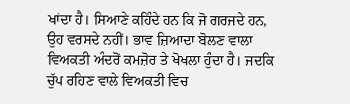ਖਾਂਦਾ ਹੈ। ਸਿਆਣੇ ਕਹਿੰਦੇ ਹਨ ਕਿ ਜੋ ਗਰਜਦੇ ਹਨ, ਉਹ ਵਰਸਦੇ ਨਹੀਂ। ਭਾਵ ਜ਼ਿਆਦਾ ਬੋਲਣ ਵਾਲਾ ਵਿਅਕਤੀ ਅੰਦਰੋਂ ਕਮਜ਼ੋਰ ਤੇ ਖੋਖਲਾ ਹੁੰਦਾ ਹੈ। ਜਦਕਿ ਚੁੱਪ ਰਹਿਣ ਵਾਲੇ ਵਿਅਕਤੀ ਵਿਚ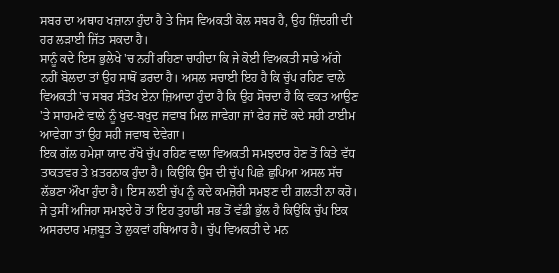ਸਬਰ ਦਾ ਅਥਾਹ ਖਜ਼ਾਨਾ ਹੁੰਦਾ ਹੈ ਤੇ ਜਿਸ ਵਿਅਕਤੀ ਕੋਲ ਸਬਰ ਹੈ, ਉਹ ਜ਼ਿੰਦਗੀ ਦੀ ਹਰ ਲੜਾਈ ਜਿੱਤ ਸਕਦਾ ਹੈ।
ਸਾਨੂੰ ਕਦੇ ਇਸ ਭੁਲੇਖੇ 'ਚ ਨਹੀਂ ਰਹਿਣਾ ਚਾਹੀਦਾ ਕਿ ਜੇ ਕੋਈ ਵਿਅਕਤੀ ਸਾਡੇ ਅੱਗੇ ਨਹੀਂ ਬੋਲਦਾ ਤਾਂ ਉਹ ਸਾਥੋਂ ਡਰਦਾ ਹੈ। ਅਸਲ ਸਚਾਈ ਇਹ ਹੈ ਕਿ ਚੁੱਪ ਰਹਿਣ ਵਾਲੇ ਵਿਅਕਤੀ 'ਚ ਸਬਰ ਸੰਤੋਖ ਏਨਾ ਜ਼ਿਆਦਾ ਹੁੰਦਾ ਹੈ ਕਿ ਉਹ ਸੋਚਦਾ ਹੈ ਕਿ ਵਕਤ ਆਉਣ 'ਤੇ ਸਾਹਮਣੇ ਵਾਲੇ ਨੂੰ ਖੁਦ-ਬਖੁਦ ਜਵਾਬ ਮਿਲ ਜਾਵੇਗਾ ਜਾਂ ਫੇਰ ਜਦੋਂ ਕਦੇ ਸਹੀ ਟਾਈਮ ਆਵੇਗਾ ਤਾਂ ਉਹ ਸਹੀ ਜਵਾਬ ਦੇਵੇਗਾ।
ਇਕ ਗੱਲ ਹਮੇਸ਼ਾ ਯਾਦ ਰੱਖੋ ਚੁੱਪ ਰਹਿਣ ਵਾਲਾ ਵਿਅਕਤੀ ਸਮਝਦਾਰ ਹੋਣ ਤੋਂ ਕਿਤੇ ਵੱਧ ਤਾਕਤਵਰ ਤੇ ਖ਼ਤਰਨਾਕ ਹੁੰਦਾ ਹੈ। ਕਿਉਂਕਿ ਉਸ ਦੀ ਚੁੱਪ ਪਿਛੇ ਛੁਪਿਆ ਅਸਲ ਸੱਚ ਲੱਭਣਾ ਔਖਾ ਹੁੰਦਾ ਹੈ। ਇਸ ਲਈ ਚੁੱਪ ਨੂੰ ਕਦੇ ਕਮਜ਼ੋਰੀ ਸਮਝਣ ਦੀ ਗ਼ਲਤੀ ਨਾ ਕਰੋ। ਜੇ ਤੁਸੀਂ ਅਜਿਹਾ ਸਮਝਦੇ ਹੋ ਤਾਂ ਇਹ ਤੁਹਾਡੀ ਸਭ ਤੋਂ ਵੱਡੀ ਭੁੱਲ ਹੈ ਕਿਉਂਕਿ ਚੁੱਪ ਇਕ ਅਸਰਦਾਰ ਮਜ਼ਬੂਤ ਤੇ ਲੁਕਵਾਂ ਹਥਿਆਰ ਹੈ। ਚੁੱਪ ਵਿਅਕਤੀ ਦੇ ਮਨ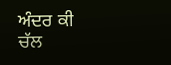ਅੰਦਰ ਕੀ ਚੱਲ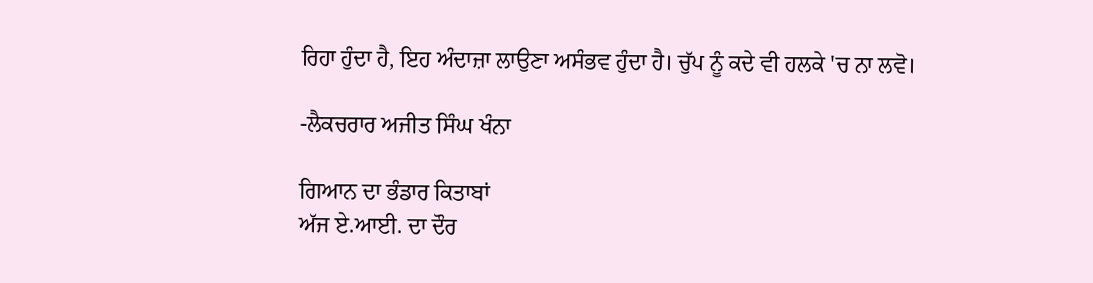ਰਿਹਾ ਹੁੰਦਾ ਹੈ, ਇਹ ਅੰਦਾਜ਼ਾ ਲਾਉਣਾ ਅਸੰਭਵ ਹੁੰਦਾ ਹੈ। ਚੁੱਪ ਨੂੰ ਕਦੇ ਵੀ ਹਲਕੇ 'ਚ ਨਾ ਲਵੋ।

-ਲੈਕਚਰਾਰ ਅਜੀਤ ਸਿੰਘ ਖੰਨਾ

ਗਿਆਨ ਦਾ ਭੰਡਾਰ ਕਿਤਾਬਾਂ
ਅੱਜ ਏ.ਆਈ. ਦਾ ਦੌਰ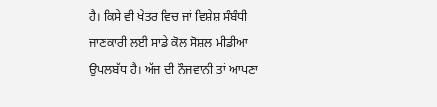ਹੈ। ਕਿਸੇ ਵੀ ਖੇਤਰ ਵਿਚ ਜਾਂ ਵਿਸ਼ੇਸ਼ ਸੰਬੰਧੀ ਜਾਣਕਾਰੀ ਲਈ ਸਾਡੇ ਕੋਲ ਸੋਸ਼ਲ ਮੀਡੀਆ ਉਪਲਬੱਧ ਹੈ। ਅੱਜ ਦੀ ਨੌਜਵਾਨੀ ਤਾਂ ਆਪਣਾ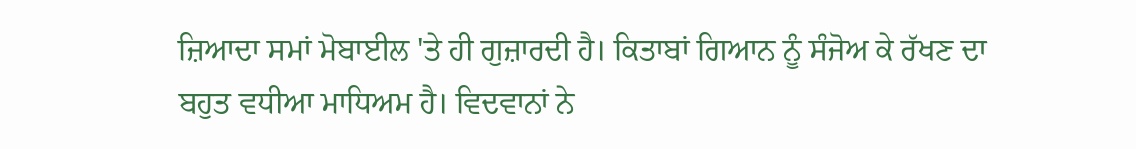ਜ਼ਿਆਦਾ ਸਮਾਂ ਮੋਬਾਈਲ 'ਤੇ ਹੀ ਗੁਜ਼ਾਰਦੀ ਹੈ। ਕਿਤਾਬਾਂ ਗਿਆਨ ਨੂੰ ਸੰਜੋਅ ਕੇ ਰੱਖਣ ਦਾ ਬਹੁਤ ਵਧੀਆ ਮਾਧਿਅਮ ਹੈ। ਵਿਦਵਾਨਾਂ ਨੇ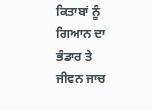ਕਿਤਾਬਾਂ ਨੂੰ ਗਿਆਨ ਦਾ ਭੰਡਾਰ ਤੇ ਜੀਵਨ ਜਾਚ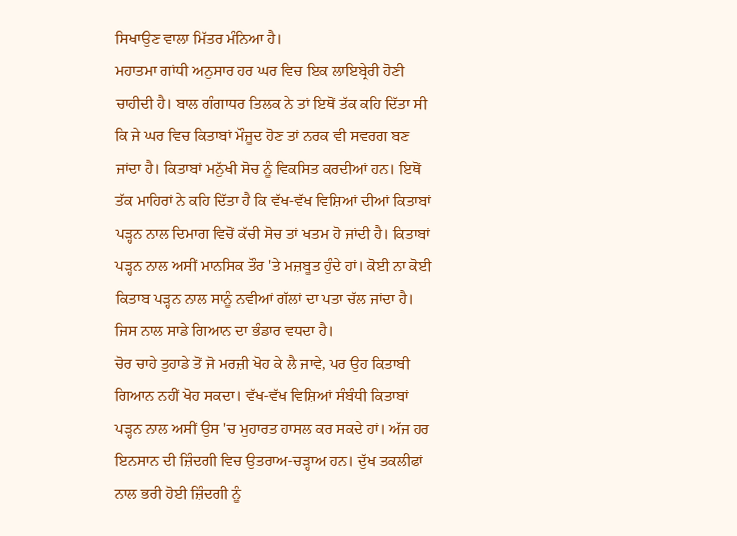ਸਿਖਾਉਣ ਵਾਲਾ ਮਿੱਤਰ ਮੰਨਿਆ ਹੈ।
ਮਹਾਤਮਾ ਗਾਂਧੀ ਅਨੁਸਾਰ ਹਰ ਘਰ ਵਿਚ ਇਕ ਲਾਇਬ੍ਰੇਰੀ ਹੋਣੀ ਚਾਹੀਦੀ ਹੈ। ਬਾਲ ਗੰਗਾਧਰ ਤਿਲਕ ਨੇ ਤਾਂ ਇਥੋਂ ਤੱਕ ਕਹਿ ਦਿੱਤਾ ਸੀ ਕਿ ਜੇ ਘਰ ਵਿਚ ਕਿਤਾਬਾਂ ਮੌਜੂਦ ਹੋਣ ਤਾਂ ਨਰਕ ਵੀ ਸਵਰਗ ਬਣ ਜਾਂਦਾ ਹੈ। ਕਿਤਾਬਾਂ ਮਨੁੱਖੀ ਸੋਚ ਨੂੰ ਵਿਕਸਿਤ ਕਰਦੀਆਂ ਹਨ। ਇਥੋਂ ਤੱਕ ਮਾਹਿਰਾਂ ਨੇ ਕਹਿ ਦਿੱਤਾ ਹੈ ਕਿ ਵੱਖ-ਵੱਖ ਵਿਸ਼ਿਆਂ ਦੀਆਂ ਕਿਤਾਬਾਂ ਪੜ੍ਹਨ ਨਾਲ ਦਿਮਾਗ ਵਿਚੋਂ ਕੱਚੀ ਸੋਚ ਤਾਂ ਖਤਮ ਹੋ ਜਾਂਦੀ ਹੈ। ਕਿਤਾਬਾਂ ਪੜ੍ਹਨ ਨਾਲ ਅਸੀਂ ਮਾਨਸਿਕ ਤੌਰ 'ਤੇ ਮਜ਼ਬੂਤ ਹੁੰਦੇ ਹਾਂ। ਕੋਈ ਨਾ ਕੋਈ ਕਿਤਾਬ ਪੜ੍ਹਨ ਨਾਲ ਸਾਨੂੰ ਨਵੀਆਂ ਗੱਲਾਂ ਦਾ ਪਤਾ ਚੱਲ ਜਾਂਦਾ ਹੈ। ਜਿਸ ਨਾਲ ਸਾਡੇ ਗਿਆਨ ਦਾ ਭੰਡਾਰ ਵਧਦਾ ਹੈ।
ਚੋਰ ਚਾਹੇ ਤੁਹਾਡੇ ਤੋਂ ਜੋ ਮਰਜ਼ੀ ਖੋਹ ਕੇ ਲੈ ਜਾਵੇ, ਪਰ ਉਹ ਕਿਤਾਬੀ ਗਿਆਨ ਨਹੀਂ ਖੋਹ ਸਕਦਾ। ਵੱਖ-ਵੱਖ ਵਿਸ਼ਿਆਂ ਸੰਬੰਧੀ ਕਿਤਾਬਾਂ ਪੜ੍ਹਨ ਨਾਲ ਅਸੀਂ ਉਸ 'ਚ ਮੁਹਾਰਤ ਹਾਸਲ ਕਰ ਸਕਦੇ ਹਾਂ। ਅੱਜ ਹਰ ਇਨਸਾਨ ਦੀ ਜ਼ਿੰਦਗੀ ਵਿਚ ਉਤਰਾਅ-ਚੜ੍ਹਾਅ ਹਨ। ਦੁੱਖ ਤਕਲੀਫਾਂ ਨਾਲ ਭਰੀ ਹੋਈ ਜ਼ਿੰਦਗੀ ਨੂੰ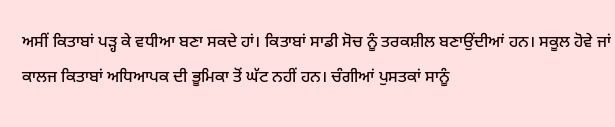ਅਸੀਂ ਕਿਤਾਬਾਂ ਪੜ੍ਹ ਕੇ ਵਧੀਆ ਬਣਾ ਸਕਦੇ ਹਾਂ। ਕਿਤਾਬਾਂ ਸਾਡੀ ਸੋਚ ਨੂੰ ਤਰਕਸ਼ੀਲ ਬਣਾਉਂਦੀਆਂ ਹਨ। ਸਕੂਲ ਹੋਵੇ ਜਾਂ ਕਾਲਜ ਕਿਤਾਬਾਂ ਅਧਿਆਪਕ ਦੀ ਭੂਮਿਕਾ ਤੋਂ ਘੱਟ ਨਹੀਂ ਹਨ। ਚੰਗੀਆਂ ਪੁਸਤਕਾਂ ਸਾਨੂੰ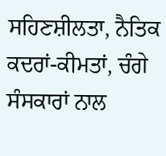ਸਹਿਣਸ਼ੀਲਤਾ, ਨੈਤਿਕ ਕਦਰਾਂ-ਕੀਮਤਾਂ, ਚੰਗੇ ਸੰਸਕਾਰਾਂ ਨਾਲ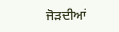ਜੋੜਦੀਆਂ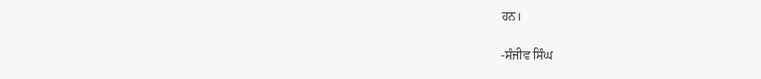ਹਨ।

-ਸੰਜੀਵ ਸਿੰਘ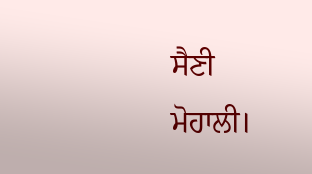ਸੈਣੀ
ਮੋਹਾਲੀ।